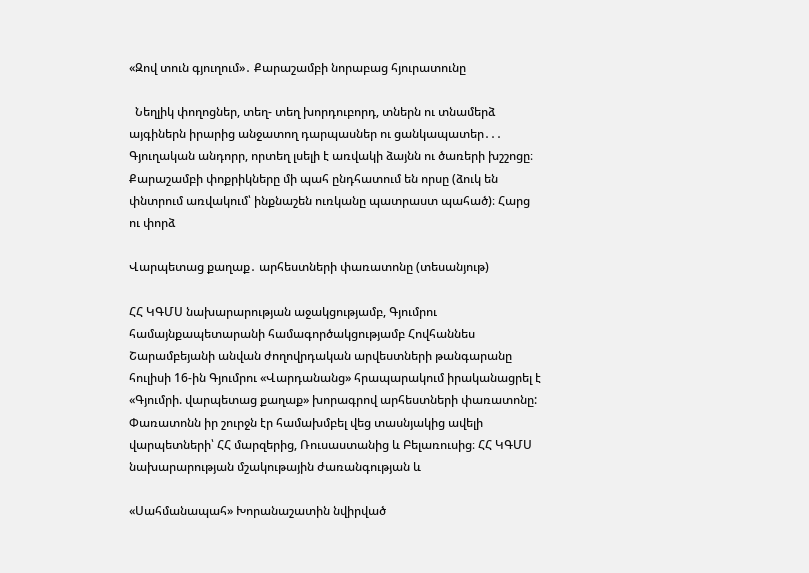«Զով տուն գյուղում»․ Քարաշամբի նորաբաց հյուրատունը

  Նեղլիկ փողոցներ, տեղ- տեղ խորդուբորդ, տներն ու տնամերձ այգիներն իրարից անջատող դարպասներ ու ցանկապատեր․․․ Գյուղական անդորր, որտեղ լսելի է առվակի ձայնն ու ծառերի խշշոցը։ Քարաշամբի փոքրիկները մի պահ ընդհատում են որսը (ձուկ են փնտրում առվակում՝ ինքնաշեն ուռկանը պատրաստ պահած)։ Հարց ու փորձ

Վարպետաց քաղաք․ արհեստների փառատոնը (տեսանյութ)

ՀՀ ԿԳՄՍ նախարարության աջակցությամբ, Գյումրու համայնքապետարանի համագործակցությամբ Հովհաննես Շարամբեյանի անվան ժողովրդական արվեստների թանգարանը հուլիսի 16-ին Գյումրու «Վարդանանց» հրապարակում իրականացրել է «Գյումրի. վարպետաց քաղաք» խորագրով արհեստների փառատոնը: Փառատոնն իր շուրջն էր համախմբել վեց տասնյակից ավելի վարպետների՝ ՀՀ մարզերից, Ռուսաստանից և Բելառուսից։ ՀՀ ԿԳՄՍ նախարարության մշակութային ժառանգության և

«Սահմանապահ» Խորանաշատին նվիրված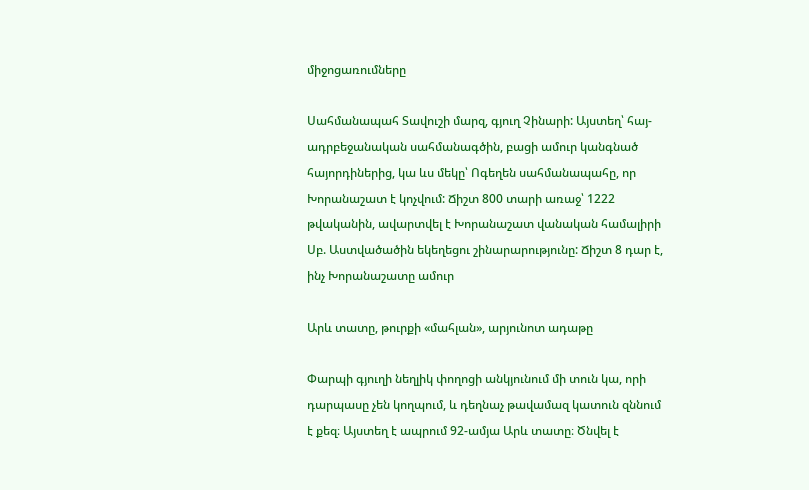միջոցառումները

Սահմանապահ Տավուշի մարզ, գյուղ Չինարի: Այստեղ՝ հայ-ադրբեջանական սահմանագծին, բացի ամուր կանգնած հայորդիներից, կա ևս մեկը՝ Ոգեղեն սահմանապահը, որ Խորանաշատ է կոչվում: Ճիշտ 800 տարի առաջ՝ 1222 թվականին, ավարտվել է Խորանաշատ վանական համալիրի Սբ. Աստվածածին եկեղեցու շինարարությունը: Ճիշտ 8 դար է, ինչ Խորանաշատը ամուր

Արև տատը, թուրքի «մահլան», արյունոտ ադաթը

Փարպի գյուղի նեղլիկ փողոցի անկյունում մի տուն կա, որի դարպասը չեն կողպում, և դեղնաչ թավամազ կատուն զննում է քեզ։ Այստեղ է ապրում 92-ամյա Արև տատը։ Ծնվել է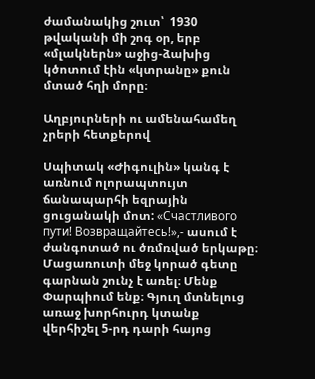ժամանակից շուտ՝  1930 թվականի մի շոգ օր, երբ «մլակներն» աջից-ձախից կծոտում էին «կտրանը» քուն մտած հղի մորը։

Աղբյուրների ու ամենահամեղ չրերի հետքերով

Սպիտակ «Ժիգուլին» կանգ է առնում ոլորապտույտ ճանապարհի եզրային ցուցանակի մոտ: «Счастливого пути! Возвращайтесь!»,- ասում է ժանգոտած ու ծռմռված երկաթը։ Մացառուտի մեջ կորած գետը գարնան շունչ է առել։ Մենք Փարպիում ենք։ Գյուղ մտնելուց առաջ խորհուրդ կտանք վերհիշել 5-րդ դարի հայոց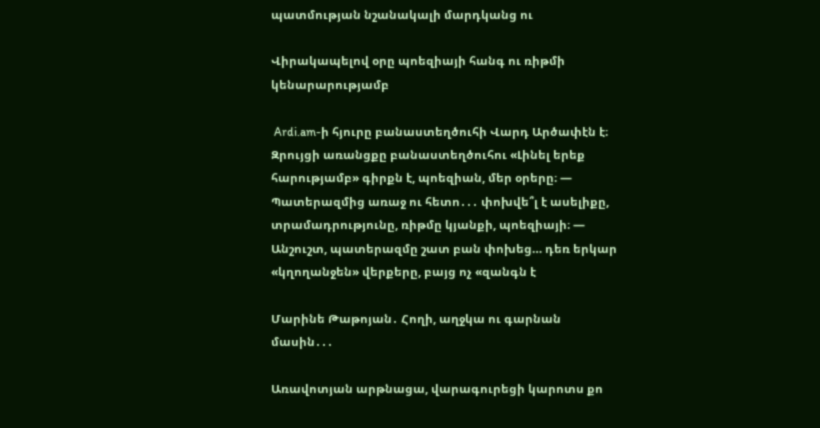պատմության նշանակալի մարդկանց ու

Վիրակապելով օրը պոեզիայի հանգ ու ռիթմի կենարարությամբ

 Ardi.am-ի հյուրը բանաստեղծուհի Վարդ Արծափէն է։ Զրույցի առանցքը բանաստեղծուհու «Լինել երեք հարությամբ» գիրքն է, պոեզիան, մեր օրերը։ — Պատերազմից առաջ ու հետո․․․ փոխվե՞լ է ասելիքը, տրամադրությունը, ռիթմը կյանքի, պոեզիայի։ — Անշուշտ, պատերազմը շատ բան փոխեց… դեռ երկար «կղողանջեն» վերքերը, բայց ոչ «զանգն է

Մարինե Թաթոյան․ Հողի, աղջկա ու գարնան մասին․․․

Առավոտյան արթնացա, վարագուրեցի կարոտս քո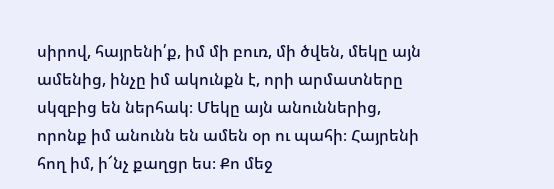սիրով, հայրենի՛ք, իմ մի բուռ, մի ծվեն, մեկը այն ամենից, ինչը իմ ակունքն է, որի արմատները սկզբից են ներհակ։ Մեկը այն անուններից, որոնք իմ անունն են ամեն օր ու պահի։ Հայրենի հող իմ, ի՜նչ քաղցր ես։ Քո մեջ